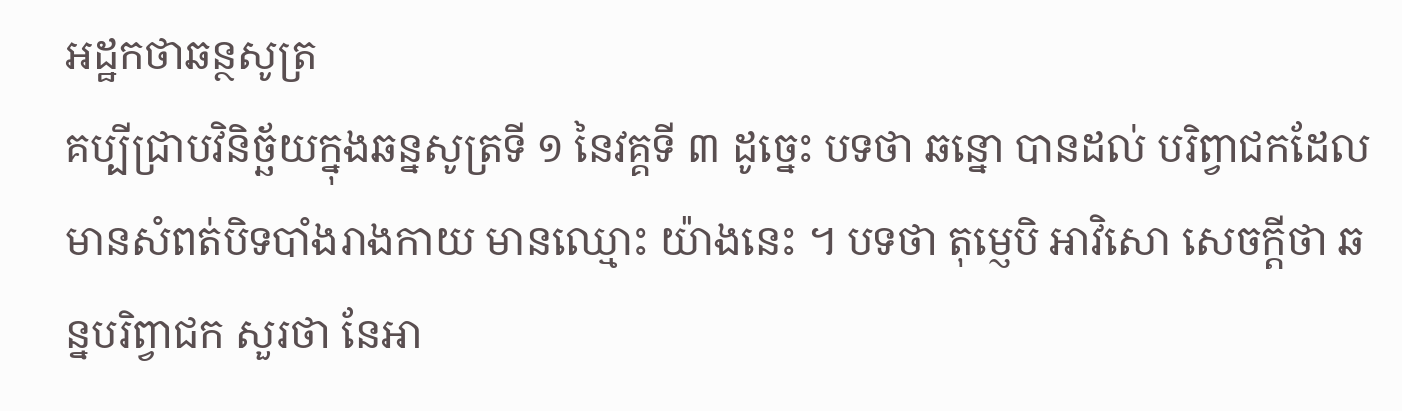អដ្ឋកថាឆន្ថសូត្រ
គប្បីជ្រាបវិនិច្ឆ័យក្នុងឆន្នសូត្រទី ១ នៃវគ្គទី ៣ ដូច្នេះ បទថា ឆន្នោ បានដល់ បរិព្វាជកដែលមានសំពត់បិទបាំងរាងកាយ មានឈ្មោះ យ៉ាងនេះ ។ បទថា តុម្ញេបិ អាវិសោ សេចក្តីថា ឆន្នបរិព្វាជក សួរថា នែអា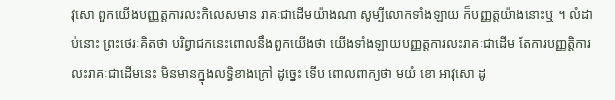វុសោ ពួកយើងបញ្ញត្តការលះកិលេសមាន រាគៈជាដើមយ៉ាងណា សូម្បីលោកទាំងឡាយ ក៏បញ្ញត្តយ៉ាងនោះឬ ។ លំដាប់នោះ ព្រះថេរៈគិតថា បរិព្វាជកនេះពោលនឹងពួកយើងថា យើងទាំងឡាយបញ្ញត្តការលះរាគៈជាដើម តែការបញ្ញត្តិការលះរាគៈជាដើមនេះ មិនមានក្នុងលទ្ធិខាងក្រៅ ដូច្នេះ ទើប ពោលពាក្យថា មយំ ខោ អាវុសោ ដូ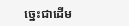ច្នេះជាដើម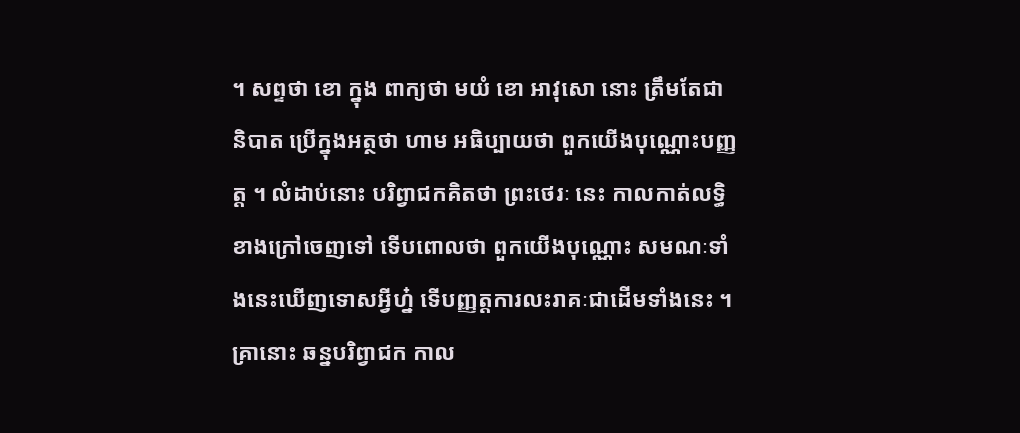។ សព្ទថា ខោ ក្នុង ពាក្យថា មយំ ខោ អាវុសោ នោះ ត្រឹមតែជានិបាត ប្រើក្នុងអត្ថថា ហាម អធិប្បាយថា ពួកយើងបុណ្ណោះបញ្ញត្ត ។ លំដាប់នោះ បរិព្វាជកគិតថា ព្រះថេរៈ នេះ កាលកាត់លទ្ធិខាងក្រៅចេញទៅ ទើបពោលថា ពួកយើងបុណ្ណោះ សមណៈទាំងនេះឃើញទោសអ្វីហ្ន៎ ទើបញ្ញត្តការលះរាគៈជាដើមទាំងនេះ ។ គ្រានោះ ឆន្នបរិព្វាជក កាល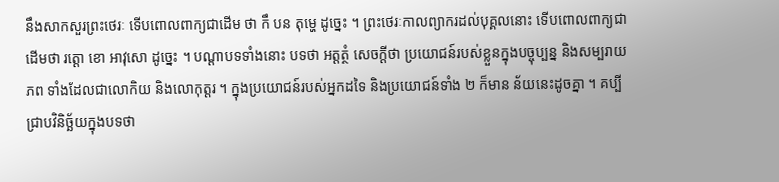នឹងសាកសួរព្រះថេរៈ ទើបពោលពាក្យជាដើម ថា កឹ បន តុម្ហេ ដូច្នេះ ។ ព្រះថេរៈកាលព្យាករដល់បុគ្គលនោះ ទើបពោលពាក្យជាដើមថា រត្តោ ខោ អាវុសោ ដូច្នេះ ។ បណ្តាបទទាំងនោះ បទថា អត្តត្ថំ សេចក្តីថា ប្រយោជន៍របស់ខ្លួនក្នុងបច្ចុប្បន្ន និងសម្បរាយភព ទាំងដែលជាលោកិយ និងលោកុត្តរ ។ ក្នុងប្រយោជន៍របស់អ្នកដទៃ និងប្រយោជន៍ទាំង ២ ក៏មាន ន័យនេះដូចគ្នា ។ គប្បីជ្រាបវិនិច្ឆ័យក្នុងបទថា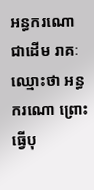អន្ធករណោ ជាដើម រាគៈ ឈ្មោះថា អន្ធករណោ ព្រោះធ្វើបុ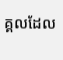គ្គលដែល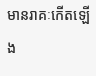មានរាគៈកើតឡើង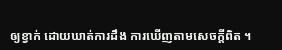ឲ្យខ្វាក់ ដោយឃាត់ការដឹង ការឃើញតាមសេចក្តីពិត ។